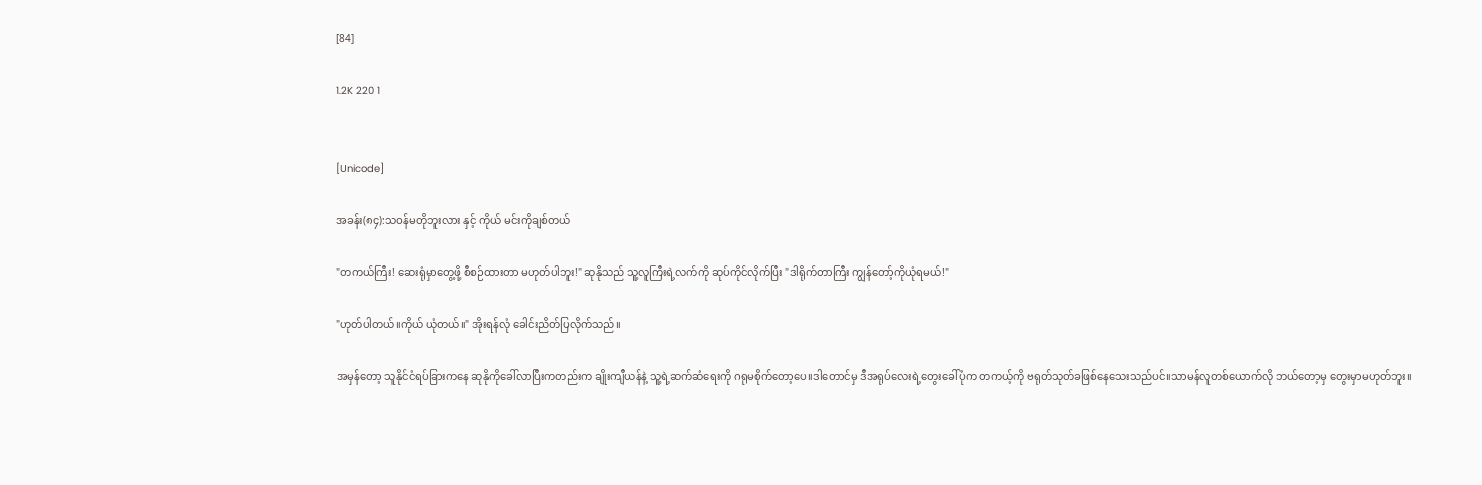[84]

1.2K 220 1


[Unicode]

အခန်း(၈၄):သဝန်မတိုဘူးလား နှင့် ကိုယ် မင်းကိုချစ်တယ်

"တကယ်ကြီး! ဆေးရုံမှာတွေ့ဖို့ စီစဉ်ထားတာ မဟုတ်ပါဘူး!" ဆုနိုသည် သူ့လူကြီးရဲ့လက်ကို ဆုပ်ကိုင်လိုက်ပြီး "ဒါရိုက်တာကြီး ကျွန်တော့်ကိုယုံရမယ်!"

"ဟုတ်ပါတယ်။ကိုယ် ယုံတယ်။" အိုးရန်လုံ ခေါင်းညိတ်ပြလိုက်သည်။

အမှန်တော့ သူနိုင်ငံရပ်ခြားကနေ ဆုနိုကိုခေါ်လာပြီးကတည်းက ချိုးကျီယန်နဲ့ သူ့ရဲ့ဆက်ဆံရေးကို ဂရုမစိုက်တော့ပေ။ဒါတောင်မှ ဒီအရုပ်လေးရဲ့တွေးခေါ်ပုံက တကယ့်ကို ဗရုတ်သုတ်ခဖြစ်နေသေးသည်ပင်။သာမန်လူတစ်ယောက်လို ဘယ်တော့မှ တွေးမှာမဟုတ်ဘူး။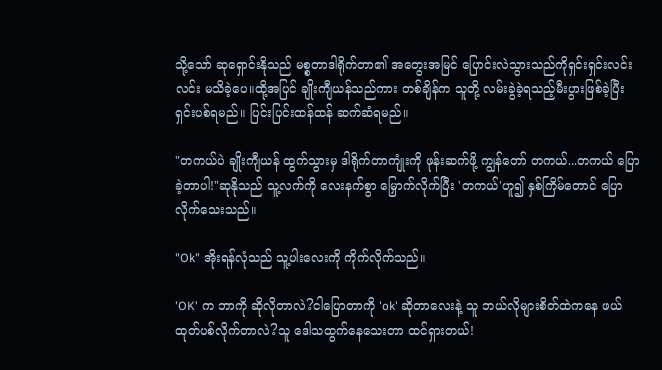သို့သော် ဆုရှောင်းနိုသည် မစ္စတာဒါရိုက်တာ၏ အတွေးအမြင် ပြောင်းလဲသွားသည်ကိုရှင်းရှင်းလင်းလင်း မသိခဲ့ပေ။ထို့အပြင် ချိုးကျီယန်သည်ကား တစ်ချိန်က သူတို့ လမ်းခွဲခဲ့ရသည့်မီးပွားဖြစ်ခဲ့ပြီး ရှင်းပစ်ရမည်။ ပြင်းပြင်းထန်ထန် ဆက်ဆံရမည်။

"တကယ်ပဲ ချိုးကျီယန် ထွက်သွားမှ ဒါရိုက်တာကျုံးကို ဖုန်းဆက်ဖို့ ကျွန်တော် တကယ်...တကယ် ပြောခဲ့တာပါ!"ဆုနိုသည် သူ့လက်ကို လေးနက်စွာ မြှောက်လိုက်ပြီး 'တကယ်'ဟူ၍ နှစ်ကြိမ်တောင် ပြောလိုက်သေးသည်။

"Ok" အိုးရန်လုံသည် သူ့ပါးလေးကို ကိုက်လိုက်သည်။

'OK' က ဘာကို ဆိုလိုတာလဲ?ငါပြောတာကို 'ok' ဆိုတာလေးနဲ့ သူ ဘယ်လိုများစိတ်ထဲကနေ ဖယ်ထုတ်ပစ်လိုက်တာလဲ?သူ ဒေါသထွက်နေသေးတာ ထင်ရှားတယ်!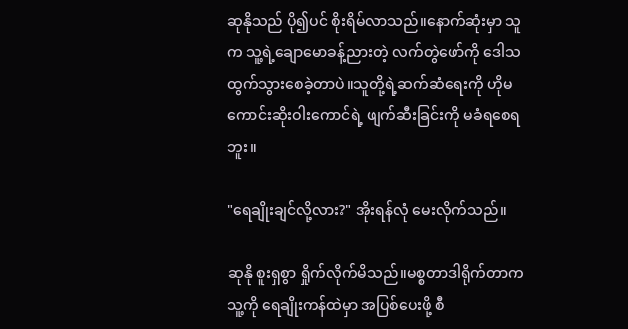ဆုနိုသည် ပို၍ပင် စိုးရိမ်လာသည်။နောက်ဆုံးမှာ သူက သူ့ရဲ့ချောမောခန့်ညားတဲ့ လက်တွဲဖော်ကို ဒေါသထွက်သွားစေခဲ့တာပဲ။သူတို့ရဲ့ဆက်ဆံရေးကို ဟိုမကောင်းဆိုးဝါးကောင်ရဲ့ ဖျက်ဆီးခြင်းကို မခံရစေရဘူး။

"ရေချိုးချင်လို့လား?" အိုးရန်လုံ မေးလိုက်သည်။

ဆုနို စူးရှစွာ ရှိုက်လိုက်မိသည်။မစ္စတာဒါရိုက်တာက သူ့ကို ရေချိုးကန်ထဲမှာ အပြစ်ပေးဖို့ စီ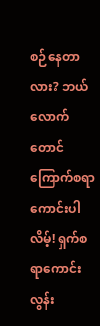စဉ်နေတာလား? ဘယ်လောက်တောင် ကြောက်စရာကောင်းပါလိမ့်! ရှက်စရာကောင်းလွန်း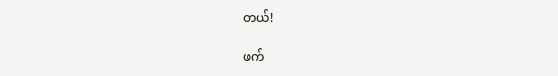တယ်!

ဖက်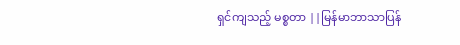ရှင်ကျသည့် မစ္စတာ ||မြန်မာဘာသာပြန်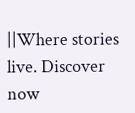||Where stories live. Discover now